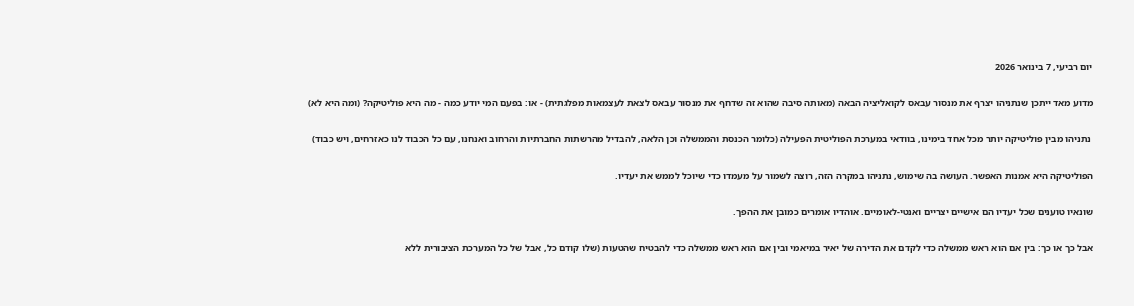יום רביעי, 7 בינואר 2026

מדוע מאד ייתכן שנתניהו יצרף את מנסור עבאס לקואליציה הבאה (מאותה סיבה שהוא זה שדחף את מנסור עבאס לצאת לעצמאות מפלגתית) - או: בפעם המי יודע כמה - מה היא פוליטיקה? (ומה היא לא)

 נתניהו מבין פוליטיקה יותר מכל אחד בימינו, בוודאי במערכת הפוליטית הפעילה (כלומר הכנסת והממשלה וכן הלאה, להבדיל מהרשתות החברתיות והרחוב ואנחנו, עם כל הכבוד לנו כאזרחים, ויש כבוד)

הפוליטיקה היא אמנות האפשר. העושה בה שימוש, נתניהו במקרה הזה, רוצה לשמור על מעמדו כדי שיוכל לממש את יעדיו.

שונאיו טוענים שכל יעדיו הם אישיים יצריים ואנטי-לאומיים. אוהדיו אומרים כמובן את ההפך.

אבל כך או כך: בין אם הוא ראש ממשלה כדי לקדם את הדירה של יאיר במיאמי ובין אם הוא ראש ממשלה כדי להבטיח שהטעות (שלו קודם כל, אבל של כל המערכת הציבורית ללא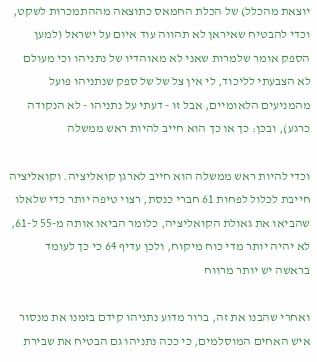יוצאת מהכלל) של הכלת החמאס כתוצאה מההתמכרות לשקט, וכדי להבטיח שאיראן לא תהווה עוד איום על ישראל (למען הספק אומר שלמרות שאני לא מאוהדיו של נתניהו וכי מעולם לא הצבעתי לליכוד, לי אין צל של של ספק שנתניהו פועל מהמניעים הלאומיים, אבל זו - דעתי על נתניהו - לא הנקודה כרגע), ובכן: כך או כך הוא חייב להיות ראש ממשלה

וכדי להיות ראש ממשלה הוא חייב לארגן קואליציה. וקואליציה חייבת לכלול לפחות 61 חברי כנסת, רצוי טיפה יותר כדי שלאלו שהביאו את גאולת הקואליציה, כלומר הביאו אותה מ-55 ל-61, לא יהיה יותר מדי כוח מיקוח, ולכן עדיף 64 כי כך לעומד בראשה יש יותר מרווח

ואחרי שהבנו את זה, ברור מדוע נתניהו קידם בזמנו את מנסור איש האחים המוסלמים, כי ככה נתניהו גם הבטיח את שבירת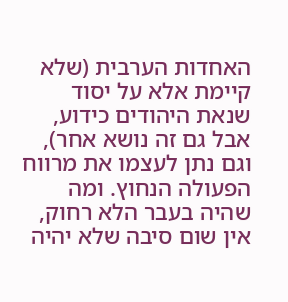האחדות הערבית (שלא קיימת אלא על יסוד שנאת היהודים כידוע, אבל גם זה נושא אחר), וגם נתן לעצמו את מרווח הפעולה הנחוץ. ומה שהיה בעבר הלא רחוק, אין שום סיבה שלא יהיה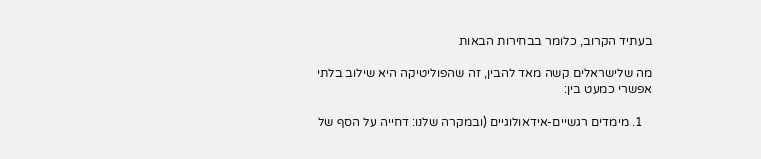בעתיד הקרוב, כלומר בבחירות הבאות

מה שלישראלים קשה מאד להבין, זה שהפוליטיקה היא שילוב בלתי אפשרי כמעט בין:

   1. מימדים רגשיים-אידאולוגיים (ובמקרה שלנו: דחייה על הסף של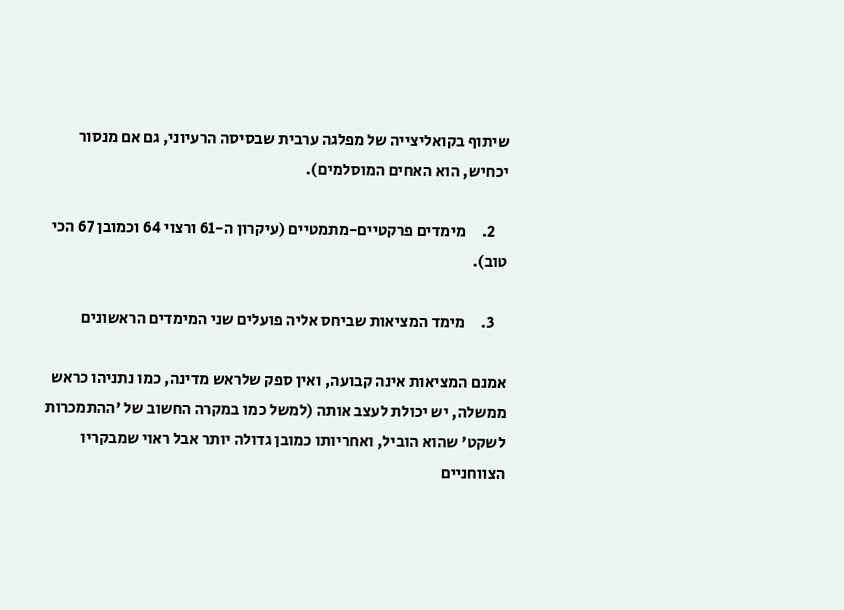שיתוף בקואליצייה של מפלגה ערבית שבסיסה הרעיוני, גם אם מנסור יכחיש, הוא האחים המוסלמים).

    2.     מימדים פרקטיים-מתמטיים (עיקרון ה-61 ורצוי 64 וכמובן 67 הכי טוב).

    3.     מימד המציאות שביחס אליה פועלים שני המימדים הראשונים

אמנם המציאות אינה קבועה, ואין ספק שלראש מדינה, כמו נתניהו כראש ממשלה, יש יכולת לעצב אותה (למשל כמו במקרה החשוב של 'ההתמכרות לשקט' שהוא הוביל, ואחריותו כמובן גדולה יותר אבל ראוי שמבקריו הצווחניים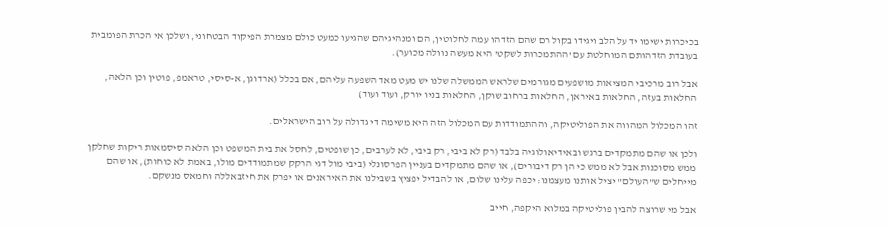בכיכרות ישימו יד על הלב ויגידו בקול רם שהם הזדהו עמה לחלוטין, הם ומנהיגיהם שהגיעו כמעט כולם מצמרת הפיקוד הבטחוני, ושלכן אי הכרת הפומבית בעובדת הזדהותם המוחלטת עם 'ההתמכרות לשקט' היא מעשה נוולה מכוער).

אבל רוב מרכיבי המציאות מושפעים מגורמים שלראש הממשלה שלנו יש מעט מאד השפעה עליהם, אם בכלל (ארדוגן, א-סיסי, טראמפ, פוטין וכן הלאה, החלאות בעזה, החלאות באיראן, החלאות ברחוב שוקן, החלאות בניו יורק, ועוד ועוד)

זהו המכלול המהווה את הפוליטיקה, וההתמודדות עם המכלול הזה היא משימה די גדולה על רוב הישראלים.

ולכן או שהם מתמקדים ברגש ובאידיאולוגיה בלבד (רק לא ביבי, רק ביבי, לא לערבים, כן שופטים, לחסל את בית המשפט וכן הלאה סיסמאות ריקות שחלקן ממש מסוכנות אבל לא ממש כי הן רק דיבורים), או שהם מתמקדים בעניין הפרסונלי (ביבי מול דגי הרקק שמתמודדים מולו, באמת לא כוחות), או שהם מייחלים ש"העולם" יציל אותנו מעצמנו: יכפה עלינו שלום, או להבדיל יפציץ בשבילנו את האיראנים או יפרק את חיזבאללה וחמאס מנשקם.

אבל מי שרוצה להבין פוליטיקה במלוא היקפה, חייב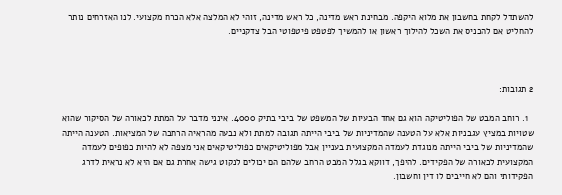להשתדל לקחת בחשבון את מלוא היקפה. מבחינת ראש מדינה, כל ראש מדינה, זוהי לא המלצה אלא הכרח מקצועי. לנו האזרחים נותר להחליט אם להכניס את השכל להילוך ראשון או להמשיך לפטפט פיטפוטי הבל צדקניים.



2 תגובות:

  1. רוחב המבט של הפוליטיקה הוא גם אחד הבעיות של המשפט של ביבי בתיק 4000. אינני מדבר על המתת לכאורה של הסיקור שהוא שטויות במציץ עגבניות אלא על הטענה שהמדיניות של ביבי הייתה תגובה למתת ולא נבעה מהראיה הרחבה של המציאות. הטענה הייתה שהמדיניות של ביבי הייתה מנוגדת לעמדה המקצועית בעניין אבל מפוליטיקאים כפוליטיקאים אני מצפה לא להיות כפופים לעמדה המקצועית לכאורה של הפקידים. להיפך, דווקא בגלל המבט הרחב שלהם הם יכולים לנקוט גישה אחרת גם אם היא לא נראית לדרג הפקידותי והם לא חייבים לו דין וחשבון.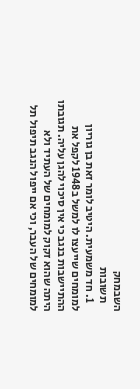השבמחק
    תשובות
    1. חד משמעית. היטיב לומר זאת בן גוריון למומחים שייעצו לו למשל ב1948 לקפל את ההתיישבות בנגב כי אין סיכוי להגן עליה. תגובתו היתה שהוא זקוק למומחים של העתיד ולא למומחים של העבר, וכי אם ייפול הנגב תיפול תל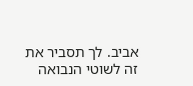אביב. לך תסביר את זה לשוטי הנבואה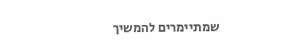שמתיימרים להמשיך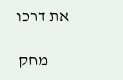את דרכו

      מחק